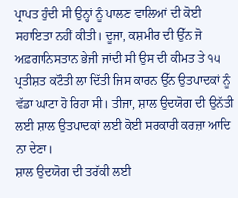ਪ੍ਰਾਪਤ ਹੁੰਦੀ ਸੀ ਉਨ੍ਹਾਂ ਨੂੰ ਪਾਲਣ ਵਾਲਿਆਂ ਦੀ ਕੋਈ ਸਹਾਇਤਾ ਨਹੀਂ ਕੀਤੀ। ਦੂਜਾ, ਕਸ਼ਮੀਰ ਦੀ ਉੱਨ ਜੋ ਅਫ਼ਗਾਨਿਸਤਾਨ ਭੇਜੀ ਜਾਂਦੀ ਸੀ ਉਸ ਦੀ ਕੀਮਤ ਤੇ ੧੫ ਪ੍ਰਤੀਸ਼ਤ ਕਟੌਤੀ ਲਾ ਦਿੱਤੀ ਜਿਸ ਕਾਰਨ ਉੱਨ ਉਤਪਾਦਕਾਂ ਨੂੰ ਵੱਡਾ ਘਾਟਾ ਹੋ ਰਿਹਾ ਸੀ। ਤੀਜਾ, ਸ਼ਾਲ ਉਦਯੋਗ ਦੀ ਉਨੱਤੀ ਲਈ ਸ਼ਾਲ ਉਤਪਾਦਕਾਂ ਲਈ ਕੋਈ ਸਰਕਾਰੀ ਕਰਜ਼ਾ ਆਦਿ ਨਾ ਦੇਣਾ।
ਸ਼ਾਲ ਉਦਯੋਗ ਦੀ ਤਰੱਕੀ ਲਈ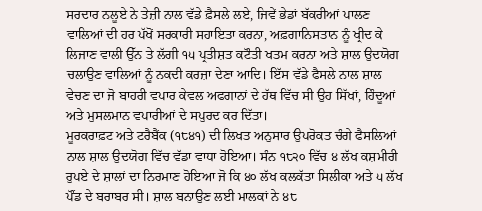ਸਰਦਾਰ ਨਲੂਏ ਨੇ ਤੇਜ਼ੀ ਨਾਲ ਵੱਡੇ ਫ਼ੈਸਲੇ ਲਏ, ਜਿਵੇਂ ਭੇਡਾਂ ਬੱਕਰੀਆਂ ਪਾਲਣ ਵਾਲਿਆਂ ਦੀ ਹਰ ਪੱਖੋਂ ਸਰਕਾਰੀ ਸਹਾਇਤਾ ਕਰਨਾ, ਅਫ਼ਗਾਨਿਸਤਾਨ ਨੂੰ ਖ੍ਰੀਦ ਕੇ ਲਿਜਾਣ ਵਾਲੀ ਉੱਨ ਤੇ ਲੱਗੀ ੧੫ ਪ੍ਰਤੀਸ਼ਤ ਕਟੌਤੀ ਖਤਮ ਕਰਨਾ ਅਤੇ ਸ਼ਾਲ ਉਦਯੋਗ ਚਲਾਉਣ ਵਾਲਿਆਂ ਨੂੰ ਨਕਦੀ ਕਰਜ਼ਾ ਦੇਣਾ ਆਦਿ। ਇੱਸ ਵੱਡੇ ਫੈਸਲੇ ਨਾਲ ਸ਼ਾਲ ਵੇਚਣ ਦਾ ਜੋ ਬਾਹਰੀ ਵਪਾਰ ਕੇਵਲ ਅਫਗਾਨਾਂ ਦੇ ਹੱਥ ਵਿੱਚ ਸੀ ਉਹ ਸਿੱਖਾਂ, ਹਿੰਦੂਆਂ ਅਤੇ ਮੁਸਲਮਾਨ ਵਪਾਰੀਆਂ ਦੇ ਸਪੁਰਦ ਕਰ ਦਿੱਤਾ।
ਮੂਰਕਰਾਫ਼ਟ ਅਤੇ ਟਰੈਬੈਂਕ (੧੮੪੧) ਦੀ ਲਿਖਤ ਅਨੁਸਾਰ ਉਪਰੋਕਤ ਚੰਗੇ ਫੈਸਲਿਆਂ ਨਾਲ ਸ਼ਾਲ ਉਦਯੋਗ ਵਿੱਚ ਵੱਡਾ ਵਾਧਾ ਹੋਇਆ। ਸੰਨ ੧੮੨੦ ਵਿੱਚ ੪ ਲੱਖ ਕਸ਼ਮੀਰੀ ਰੁਪਏ ਦੇ ਸ਼ਾਲਾਂ ਦਾ ਨਿਰਮਾਣ ਹੋਇਆ ਜੋ ਕਿ ੪੦ ਲੱਖ ਕਲਕੱਤਾ ਸਿਲੀਕਾ ਅਤੇ ੫ ਲੱਖ ਪੌਂਡ ਦੇ ਬਰਾਬਰ ਸੀ। ਸ਼ਾਲ ਬਨਾਉਣ ਲਈ ਮਾਲਕਾਂ ਨੇ ੪੮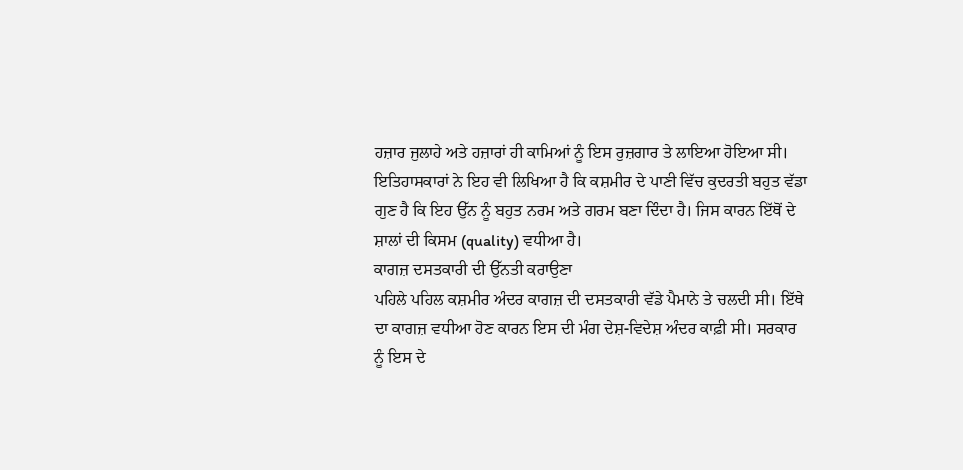ਹਜ਼ਾਰ ਜੁਲਾਹੇ ਅਤੇ ਹਜ਼ਾਰਾਂ ਹੀ ਕਾਮਿਆਂ ਨੂੰ ਇਸ ਰੁਜ਼ਗਾਰ ਤੇ ਲਾਇਆ ਹੋਇਆ ਸੀ।
ਇਤਿਹਾਸਕਾਰਾਂ ਨੇ ਇਹ ਵੀ ਲਿਖਿਆ ਹੈ ਕਿ ਕਸ਼ਮੀਰ ਦੇ ਪਾਣੀ ਵਿੱਚ ਕੁਦਰਤੀ ਬਹੁਤ ਵੱਡਾ ਗੁਣ ਹੈ ਕਿ ਇਹ ਉੱਨ ਨੂੰ ਬਹੁਤ ਨਰਮ ਅਤੇ ਗਰਮ ਬਣਾ ਦਿੰਦਾ ਹੈ। ਜਿਸ ਕਾਰਨ ਇੱਥੋਂ ਦੇ ਸ਼ਾਲਾਂ ਦੀ ਕਿਸਮ (quality) ਵਧੀਆ ਹੈ।
ਕਾਗਜ਼ ਦਸਤਕਾਰੀ ਦੀ ਉੱਨਤੀ ਕਰਾਉਣਾ
ਪਹਿਲੇ ਪਹਿਲ ਕਸ਼ਮੀਰ ਅੰਦਰ ਕਾਗਜ਼ ਦੀ ਦਸਤਕਾਰੀ ਵੱਡੇ ਪੈਮਾਨੇ ਤੇ ਚਲਦੀ ਸੀ। ਇੱਥੇ ਦਾ ਕਾਗਜ਼ ਵਧੀਆ ਹੋਣ ਕਾਰਨ ਇਸ ਦੀ ਮੰਗ ਦੇਸ਼-ਵਿਦੇਸ਼ ਅੰਦਰ ਕਾਫ਼ੀ ਸੀ। ਸਰਕਾਰ ਨੂੰ ਇਸ ਦੇ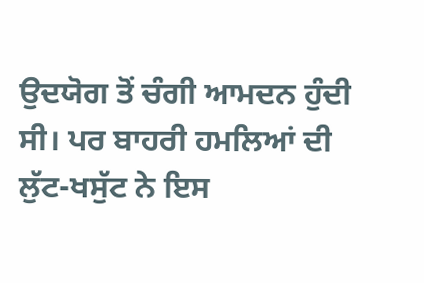ਉਦਯੋਗ ਤੋਂ ਚੰਗੀ ਆਮਦਨ ਹੁੰਦੀ ਸੀ। ਪਰ ਬਾਹਰੀ ਹਮਲਿਆਂ ਦੀ ਲੁੱਟ-ਖਸੁੱਟ ਨੇ ਇਸ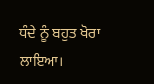ਧੰਦੇ ਨੂੰ ਬਹੁਤ ਖੋਰਾ ਲਾਇਆ।